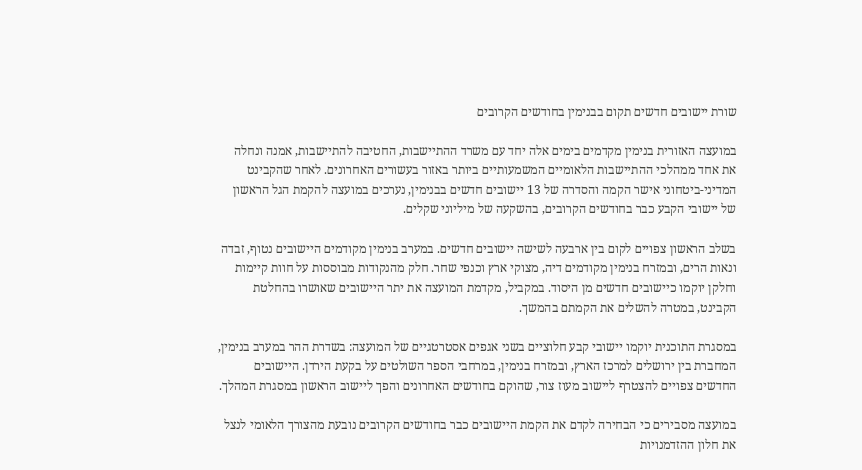שורת יישובים חדשים תקום בבנימין בחודשים הקרובים

במועצה האזורית בנימין מקדמים בימים אלה יחד עם משרד ההתיישבות, החטיבה להתיישבות, אמנה ונחלה את אחד ממהלכי ההתיישבות הלאומיים המשמעותיים ביותר באזור בעשורים האחרונים. לאחר שהקבינט המדיני-ביטחוני אישר הקמה והסדרה של 13 יישובים חדשים בבנימין, נערכים במועצה להקמת הגל הראשון של יישובי הקבע כבר בחודשים הקרובים, בהשקעה של מיליוני שקלים.

בשלב הראשון צפויים לקום בין ארבעה לשישה יישובים חדשים. במערב בנימין מקודמים היישובים נטוף, זבדה ונאות הרים, ובמזרח בנימין מקודמים דיה, מצוקי ארץ וכנפי שחר. חלק מהנקודות מבוססות על חוות קיימות וחלקן יוקמו כיישובים חדשים מן היסוד. במקביל, מקדמת המועצה את יתר היישובים שאושרו בהחלטת הקבינט, במטרה להשלים את הקמתם בהמשך.

במסגרת התוכנית יוקמו יישובי קבע חלוציים בשני אגפים אסטרטגיים של המועצה: בשדרת ההר במערב בנימין, המחברת בין ירושלים למרכז הארץ, ובמזרח בנימין, במרחבי הספר השולטים על בקעת הירדן. היישובים החדשים צפויים להצטרף ליישוב מעוז צור, שהוקם בחודשים האחרונים והפך ליישוב הראשון במסגרת המהלך.

במועצה מסבירים כי הבחירה לקדם את הקמת היישובים כבר בחודשים הקרובים נובעת מהצורך הלאומי לנצל את חלון ההזדמנויות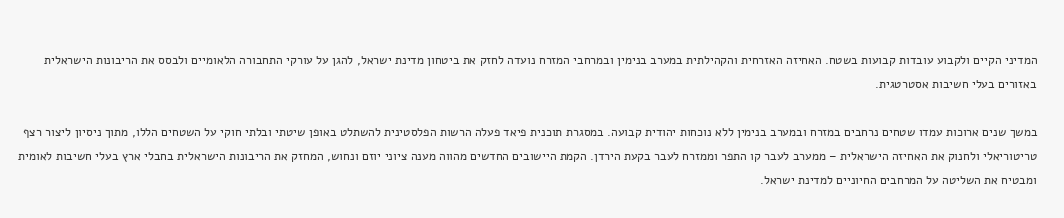המדיני הקיים ולקבוע עובדות קבועות בשטח. האחיזה האזרחית והקהילתית במערב בנימין ובמרחבי המזרח נועדה לחזק את ביטחון מדינת ישראל, להגן על עורקי התחבורה הלאומיים ולבסס את הריבונות הישראלית באזורים בעלי חשיבות אסטרטגית.

במשך שנים ארוכות עמדו שטחים נרחבים במזרח ובמערב בנימין ללא נוכחות יהודית קבועה. במסגרת תוכנית פיאד פעלה הרשות הפלסטינית להשתלט באופן שיטתי ובלתי חוקי על השטחים הללו, מתוך ניסיון ליצור רצף טריטוריאלי ולחנוק את האחיזה הישראלית – ממערב לעבר קו התפר וממזרח לעבר בקעת הירדן. הקמת היישובים החדשים מהווה מענה ציוני יוזם ונחוש, המחזק את הריבונות הישראלית בחבלי ארץ בעלי חשיבות לאומית ומבטיח את השליטה על המרחבים החיוניים למדינת ישראל.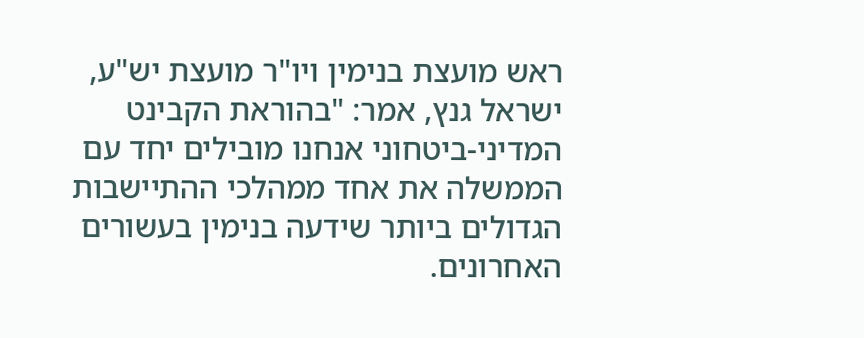ראש מועצת בנימין ויו"ר מועצת יש"ע, ישראל גנץ, אמר: "בהוראת הקבינט המדיני-ביטחוני אנחנו מובילים יחד עם הממשלה את אחד ממהלכי ההתיישבות הגדולים ביותר שידעה בנימין בעשורים האחרונים.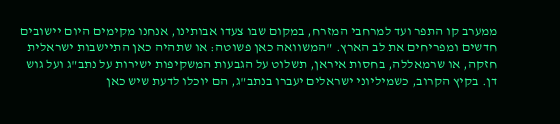ממערב קו התפר ועד למרחבי המזרח, במקום שבו צעדו אבותינו, אנחנו מקימים היום יישובים חדשים ומפריחים את לב הארץ. "המשוואה כאן פשוטה: או שתהיה כאן התיישבות ישראלית חזקה, או שרמאללה, בחסות איראן, תשלוט על הגבעות המשקיפות ישירות על נתב"ג ועל גוש דן. בקיץ הקרוב, כשמיליוני ישראלים יעברו בנתב"ג, הם יוכלו לדעת שיש כאן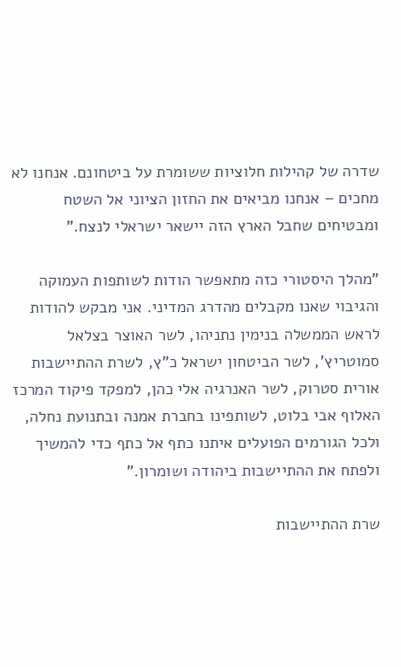שדרה של קהילות חלוציות ששומרת על ביטחונם. אנחנו לא מחכים – אנחנו מביאים את החזון הציוני אל השטח ומבטיחים שחבל הארץ הזה יישאר ישראלי לנצח."

"מהלך היסטורי כזה מתאפשר הודות לשותפות העמוקה והגיבוי שאנו מקבלים מהדרג המדיני. אני מבקש להודות לראש הממשלה בנימין נתניהו, לשר האוצר בצלאל סמוטריץ', לשר הביטחון ישראל כ"ץ, לשרת ההתיישבות אורית סטרוק, לשר האנרגיה אלי כהן, למפקד פיקוד המרכז האלוף אבי בלוט, לשותפינו בחברת אמנה ובתנועת נחלה, ולכל הגורמים הפועלים איתנו כתף אל כתף כדי להמשיך ולפתח את ההתיישבות ביהודה ושומרון."

שרת ההתיישבות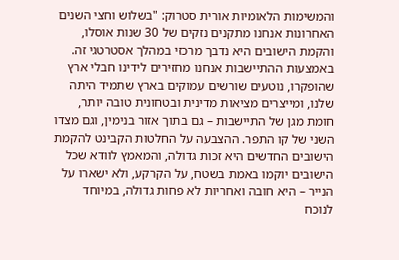והמשימות הלאומיות אורית סטרוק: "בשלוש וחצי השנים האחרונות אנחנו מתקנים נזקים של 30 שנות אוסלו, והקמת הישובים היא נדבך מרכזי במהלך אסטרטגי זה. באמצעות ההתיישבות אנחנו מחזירים לידינו חבלי ארץ שהופקרו, נוטעים שורשים עמוקים בארץ שתמיד היתה שלנו, ומייצרים מציאות מדינית ובטחונית טובה יותר, חומת מגן של התיישבות – גם בתוך אזור בנימין, וגם מצדו השני של קו התפר. ההצבעה על החלטות הקבינט להקמת הישובים החדשים היא זכות גדולה, והמאמץ לוודא שכל הישובים יוקמו באמת בשטח, על הקרקע, ולא ישארו על הנייר – היא חובה ואחריות לא פחות גדולה, במיוחד לנוכח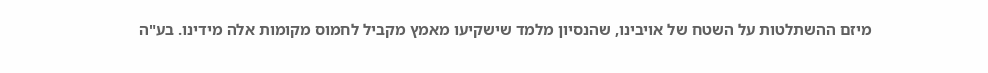מיזם ההשתלטות על השטח של אויבינו, שהנסיון מלמד שישקיעו מאמץ מקביל לחמוס מקומות אלה מידינו. בע"ה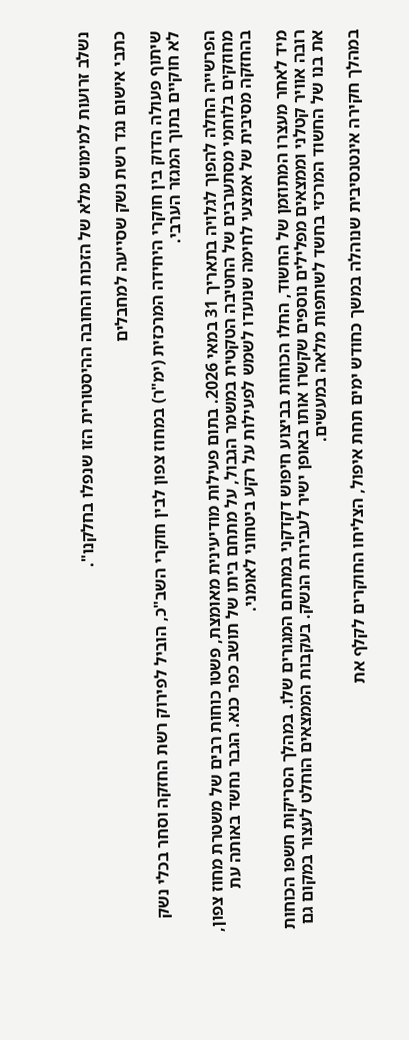נשלב זרועות למימוש מלא של הזכות והחובה ההיסטורית הזו שנפלו בחלקנו".

כתבי אישום נגד רשת נשק שסייעה למחבלים

שיתוף פעולה הדוק בין חוקרי היחידה המרכזית (ימ"ר) במחוז צפון לבין חוקרי השב"כ, הוביל לפירוק רשת החזקה וסחר בכלי נשק לא חוקיים בתוך המגזר הערבי.

הפרשייה החלה להפוך לגלויה בתאריך 31 במאי 2026. בתום פעילות מודיעינית מאומצת, פשטו כוחות רבים של משטרת מחוז צפון, מחוזקים בלוחמי מסתערבים של החטיבה הטקטית במשמר הגבול, על מתחם ביתו של תושב כפר כנא. הגבר נחשד באותה עת בהחזקה מסיבית של אמצעי לחימה שנועדו לשמש לפעילות על רקע ביטחוני לאומני.

מיד לאחר מעצרו המתוזמן של החשוד, החלו הכוחות בביצוע חיפוש דקדקני במתחם המגורים שלו. במהלך הסריקות חשפו הכוחות רובה אוויר קטלני וממצאים מפלילים נוספים שקשרו אותו באופן ישיר לעבירות הנשק. בעקבות הממצאים הוחלט לעצור במקום גם את בנו של החשוד המרכזי בחשד לשותפות מלאה במעשים.

במהלך חקירה אינטנסיבית שנוהלה במשך כחודש ימים תחת איפול, הצליחו החוקרים לקלף את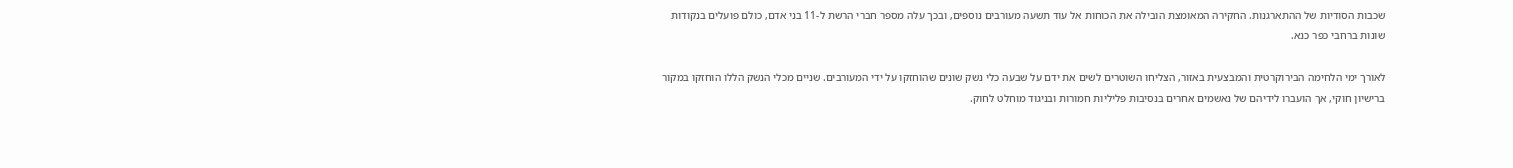שכבות הסודיות של ההתארגנות. החקירה המאומצת הובילה את הכוחות אל עוד תשעה מעורבים נוספים, ובכך עלה מספר חברי הרשת ל-11 בני אדם, כולם פועלים בנקודות שונות ברחבי כפר כנא.

לאורך ימי הלחימה הבירוקרטית והמבצעית באזור, הצליחו השוטרים לשים את ידם על שבעה כלי נשק שונים שהוחזקו על ידי המעורבים. שניים מכלי הנשק הללו הוחזקו במקור ברישיון חוקי, אך הועברו לידיהם של נאשמים אחרים בנסיבות פליליות חמורות ובניגוד מוחלט לחוק.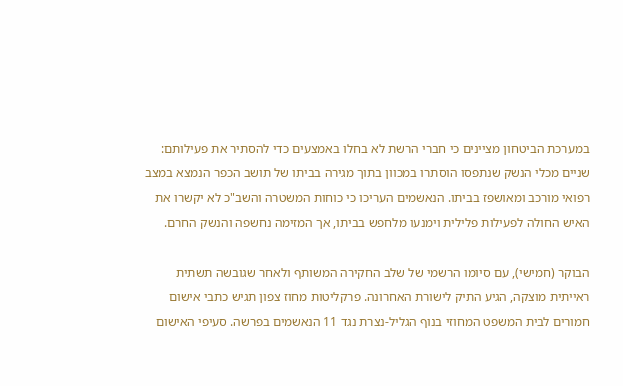במערכת הביטחון מציינים כי חברי הרשת לא בחלו באמצעים כדי להסתיר את פעילותם: שניים מכלי הנשק שנתפסו הוסתרו במכוון בתוך מגירה בביתו של תושב הכפר הנמצא במצב רפואי מורכב ומאושפז בביתו. הנאשמים העריכו כי כוחות המשטרה והשב"כ לא יקשרו את האיש החולה לפעילות פלילית וימנעו מלחפש בביתו, אך המזימה נחשפה והנשק החרם.

הבוקר (חמישי), עם סיומו הרשמי של שלב החקירה המשותף ולאחר שגובשה תשתית ראייתית מוצקה, הגיע התיק לישורת האחרונה. פרקליטות מחוז צפון תגיש כתבי אישום חמורים לבית המשפט המחוזי בנוף הגליל-נצרת נגד 11 הנאשמים בפרשה. סעיפי האישום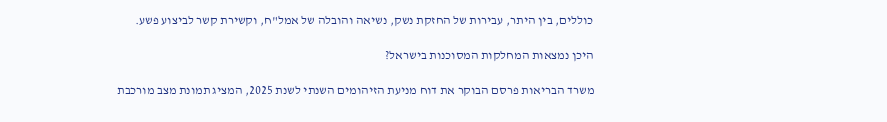כוללים, בין היתר, עבירות של החזקת נשק, נשיאה והובלה של אמל"ח, וקשירת קשר לביצוע פשע.

היכן נמצאות המחלקות המסוכנות בישראל?

משרד הבריאות פרסם הבוקר את דוח מניעת הזיהומים השנתי לשנת 2025, המציג תמונת מצב מורכבת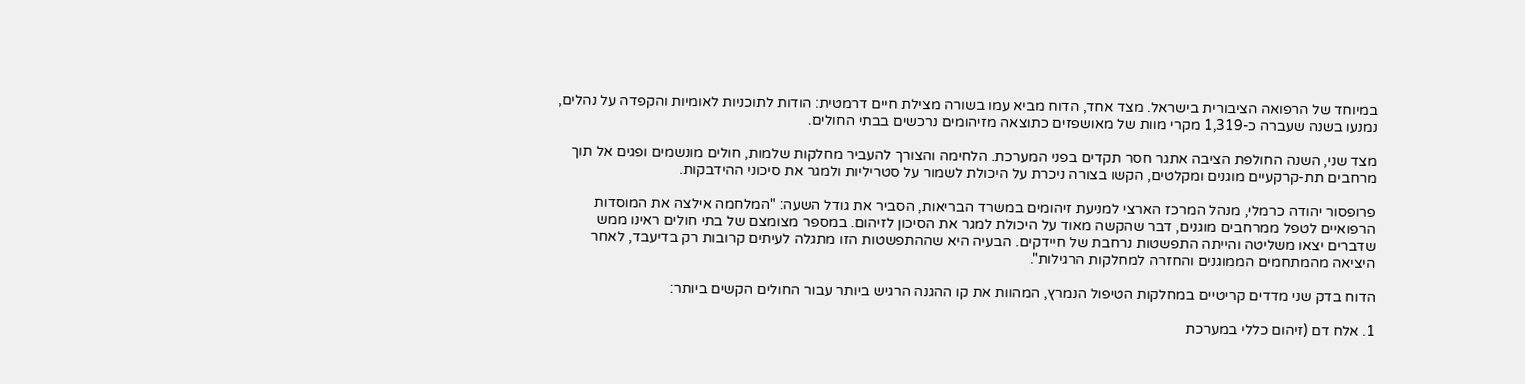במיוחד של הרפואה הציבורית בישראל. מצד אחד, הדוח מביא עמו בשורה מצילת חיים דרמטית: הודות לתוכניות לאומיות והקפדה על נהלים, נמנעו בשנה שעברה כ-1,319 מקרי מוות של מאושפזים כתוצאה מזיהומים נרכשים בבתי החולים.

מצד שני, השנה החולפת הציבה אתגר חסר תקדים בפני המערכת. הלחימה והצורך להעביר מחלקות שלמות, חולים מונשמים ופגים אל תוך מרחבים תת-קרקעיים מוגנים ומקלטים, הקשו בצורה ניכרת על היכולת לשמור על סטריליות ולמגר את סיכוני ההידבקות.

פרופסור יהודה כרמלי, מנהל המרכז הארצי למניעת זיהומים במשרד הבריאות, הסביר את גודל השעה: "המלחמה אילצה את המוסדות הרפואיים לטפל ממרחבים מוגנים, דבר שהקשה מאוד על היכולת למגר את הסיכון לזיהום. במספר מצומצם של בתי חולים ראינו ממש שדברים יצאו משליטה והייתה התפשטות נרחבת של חיידקים. הבעיה היא שההתפשטות הזו מתגלה לעיתים קרובות רק בדיעבד, לאחר היציאה מהמתחמים הממוגנים והחזרה למחלקות הרגילות".

הדוח בדק שני מדדים קריטיים במחלקות הטיפול הנמרץ, המהוות את קו ההגנה הרגיש ביותר עבור החולים הקשים ביותר:

1. אלח דם (זיהום כללי במערכת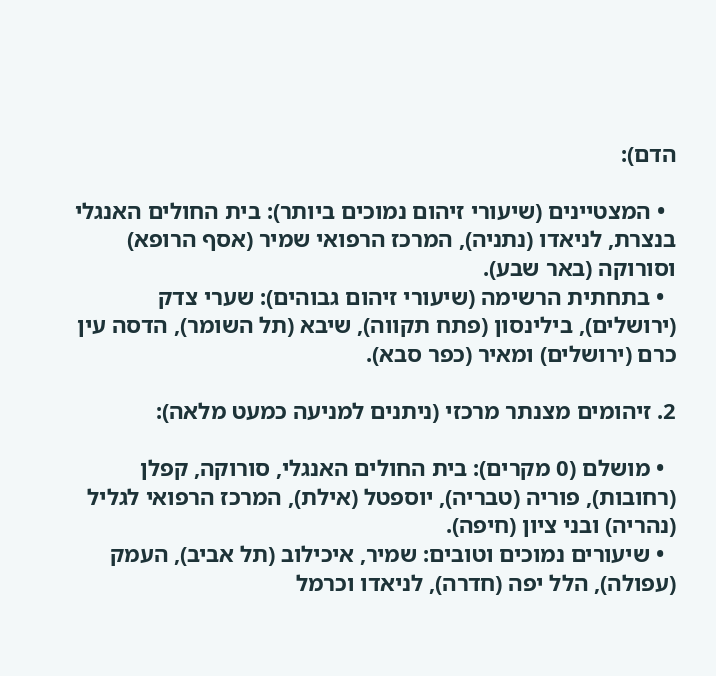הדם):

  • המצטיינים (שיעורי זיהום נמוכים ביותר): בית החולים האנגלי בנצרת, לניאדו (נתניה), המרכז הרפואי שמיר (אסף הרופא) וסורוקה (באר שבע).
  • בתחתית הרשימה (שיעורי זיהום גבוהים): שערי צדק (ירושלים), בילינסון (פתח תקווה), שיבא (תל השומר), הדסה עין כרם (ירושלים) ומאיר (כפר סבא).

2. זיהומים מצנתר מרכזי (ניתנים למניעה כמעט מלאה):

  • מושלם (0 מקרים): בית החולים האנגלי, סורוקה, קפלן (רחובות), פוריה (טבריה), יוספטל (אילת), המרכז הרפואי לגליל (נהריה) ובני ציון (חיפה).
  • שיעורים נמוכים וטובים: שמיר, איכילוב (תל אביב), העמק (עפולה), הלל יפה (חדרה), לניאדו וכרמל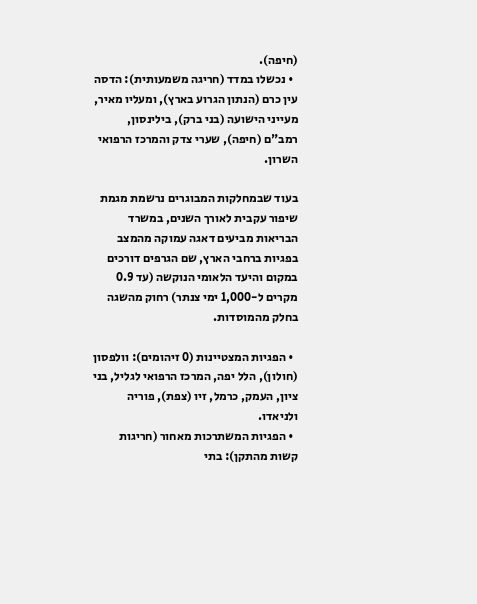(חיפה).
  • נכשלו במדד (חריגה משמעותית): הדסה עין כרם (הנתון הגרוע בארץ), ומעליו מאיר, מעייני הישועה (בני ברק), בילינסון, רמב"ם (חיפה), שערי צדק והמרכז הרפואי השרון.

בעוד שבמחלקות המבוגרים נרשמת מגמת שיפור עקבית לאורך השנים, במשרד הבריאות מביעים דאגה עמוקה מהמצב בפגיות ברחבי הארץ, שם הגרפים דורכים במקום והיעד הלאומי הנוקשה (עד 0.9 מקרים ל-1,000 ימי צנתר) רחוק מהשגה בחלק מהמוסדות.

  • הפגיות המצטיינות (0 זיהומים): וולפסון (חולון), הלל יפה, המרכז הרפואי לגליל, בני ציון, העמק, כרמל, זיו (צפת), פוריה ולניאדו.
  • הפגיות המשתרכות מאחור (חריגות קשות מהתקן): בתי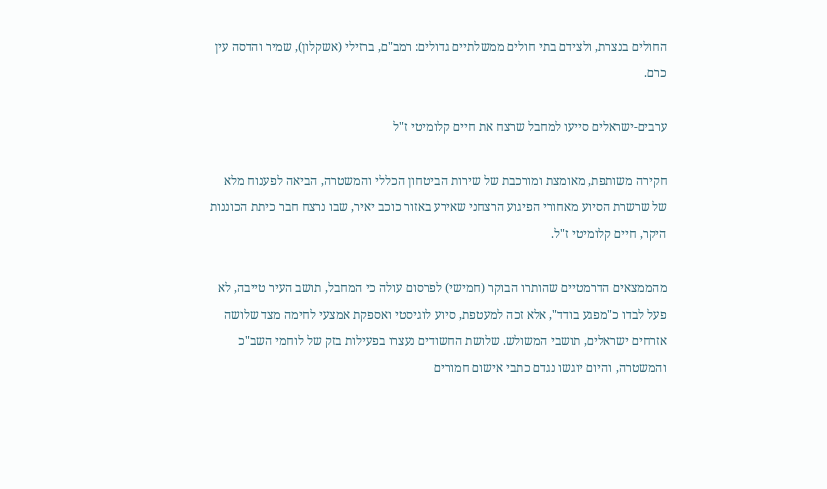החולים בנצרת, ולצידם בתי חולים ממשלתיים גדולים: רמב"ם, ברזילי (אשקלון), שמיר והדסה עין כרם.

ערבים-ישראלים סייעו למחבל שרצח את חיים קלומיטי ז"ל

חקירה משותפת, מאומצת ומורכבת של שירות הביטחון הכללי והמשטרה, הביאה לפענוח מלא של שרשרת הסיוע מאחורי הפיגוע הרצחני שאירע באזור כוכב יאיר, שבו נרצח חבר כיתת הכוננות היקר, חיים קלומיטי ז"ל.

מהממצאים הדרמטיים שהותרו הבוקר (חמישי) לפרסום עולה כי המחבל, תושב העיר טייבה, לא פעל לבדו כ"מפגע בודד", אלא זכה למעטפת, סיוע לוגיסטי ואספקת אמצעי לחימה מצד שלושה אזרחים ישראלים, תושבי המשולש. שלושת החשודים נעצרו בפעילות בזק של לוחמי השב"כ והמשטרה, והיום יוגשו נגדם כתבי אישום חמורים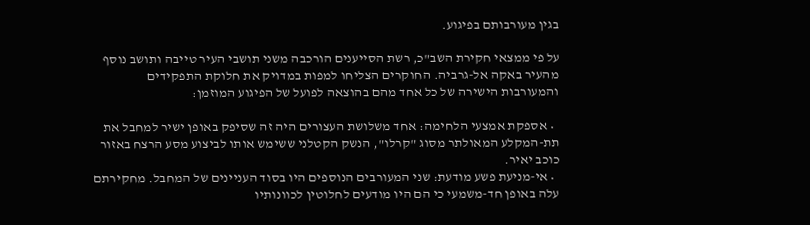בגין מעורבותם בפיגוע.

על פי ממצאי חקירת השב"כ, רשת הסייענים הורכבה משני תושבי העיר טייבה ותושב נוסף מהעיר באקה אל-גרביה. החוקרים הצליחו למפות במדויק את חלוקת התפקידים והמעורבות הישירה של כל אחד מהם בהוצאה לפועל של הפיגוע המוזמן:

  • אספקת אמצעי הלחימה: אחד משלושת העצורים היה זה שסיפק באופן ישיר למחבל את תת-המקלע המאולתר מסוג "קרלו", הנשק הקטלני ששימש אותו לביצוע מסע הרצח באזור כוכב יאיר.
  • אי-מניעת פשע מודעת: שני המעורבים הנוספים היו בסוד העניינים של המחבל. מחקירתם עלה באופן חד-משמעי כי הם היו מודעים לחלוטין לכוונותיו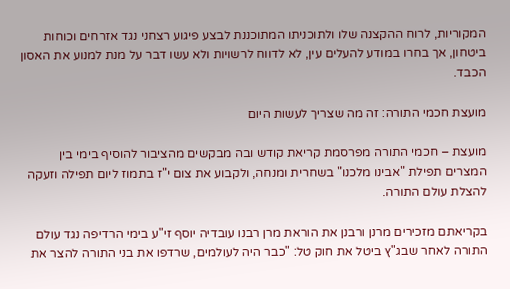המקוריות, לרוח ההקצנה שלו ולתוכניתו המתוכננת לבצע פיגוע רצחני נגד אזרחים וכוחות ביטחון, אך בחרו במודע להעלים עין, לא לדווח לרשויות ולא עשו דבר על מנת למנוע את האסון הכבד.

מועצת חכמי התורה: זה מה שצריך לעשות היום

מועצת – חכמי התורה מפרסמת קריאת קודש ובה מבקשים מהציבור להוסיף בימי בין המצרים תפילת "אבינו מלכנו" בשחרית ומנחה, ולקבוע את צום י"ז בתמוז ליום תפילה וזעקה להצלת עולם התורה.

בקריאתם מזכירים מרנן ורבנן את הוראת מרן רבנו עובדיה יוסף זי"ע בימי הרדיפה נגד עולם התורה לאחר שבג"ץ ביטל את חוק טל: "כבר היה לעולמים, שרדפו את בני התורה להצר את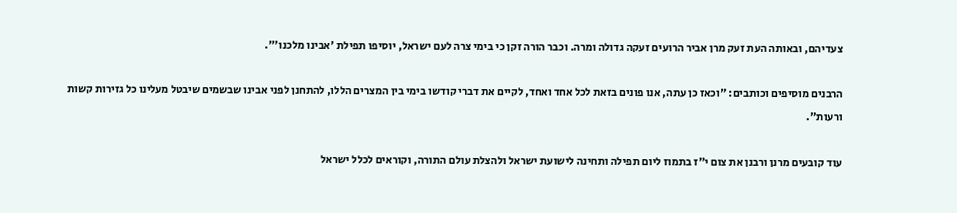צעדיהם, ובאותה העת זעק מרן אביר הרועים זעקה גדולה ומרה. וכבר הורה זקן כי בימי צרה לעם ישראל, יוסיפו תפילת 'אבינו מלכנו'".

הרבנים מוסיפים וכותבים: "וכאז כן עתה, אנו פונים בזאת לכל אחד ואחד, לקיים את דברי קודשו בימי בין המצרים הללו, להתחנן לפני אבינו שבשמים שיבטל מעלינו כל גזירות קשות ורעות".

עוד קובעים מרנן ורבנן את צום י"ז בתמוז ליום תפילה ותחינה לישועת ישראל ולהצלת עולם התורה, וקוראים לכלל ישראל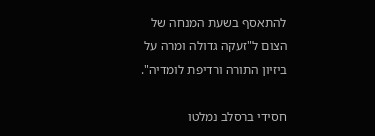להתאסף בשעת המנחה של הצום ל"זעקה גדולה ומרה על ביזיון התורה ורדיפת לומדיה".

חסידי ברסלב נמלטו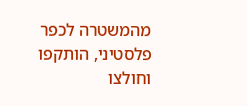מהמשטרה לכפר פלסטיני, הותקפו וחולצו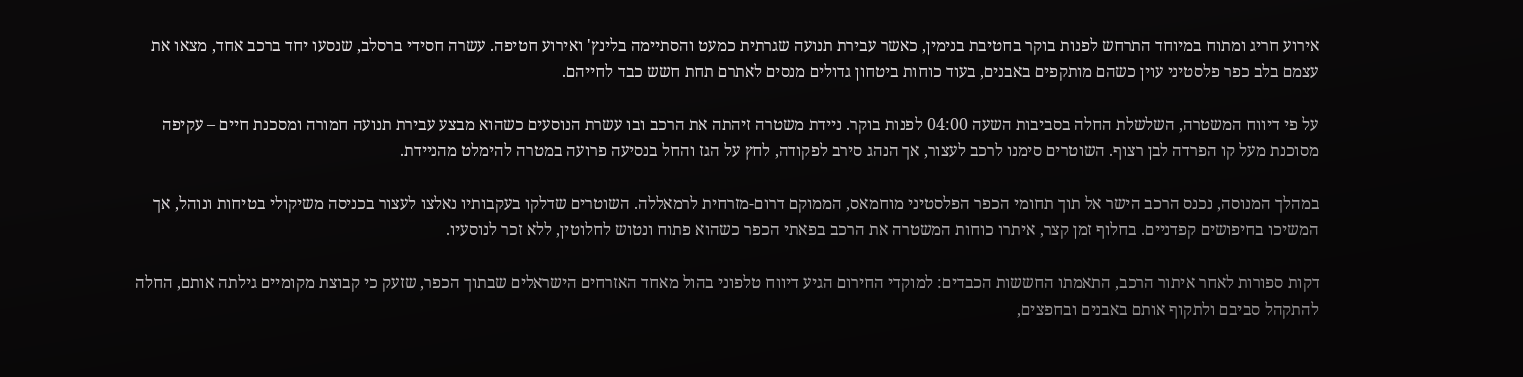אירוע חריג ומתוח במיוחד התרחש לפנות בוקר בחטיבת בנימין, כאשר עבירת תנועה שגרתית כמעט והסתיימה בלינץ' ואירוע חטיפה. עשרה חסידי ברסלב, שנסעו יחד ברכב אחד, מצאו את עצמם בלב כפר פלסטיני עוין כשהם מותקפים באבנים, בעוד כוחות ביטחון גדולים מנסים לאתרם תחת חשש כבד לחייהם.

על פי דיווח המשטרה, השלשלת החלה בסביבות השעה 04:00 לפנות בוקר. ניידת משטרה זיהתה את הרכב ובו עשרת הנוסעים כשהוא מבצע עבירת תנועה חמורה ומסכנת חיים – עקיפה מסוכנת מעל קו הפרדה לבן רצוף. השוטרים סימנו לרכב לעצור, אך הנהג סירב לפקודה, לחץ על הגז והחל בנסיעה פרועה במטרה להימלט מהניידת.

במהלך המנוסה, נכנס הרכב הישר אל תוך תחומי הכפר הפלסטיני מוחמאס, הממוקם דרום-מזרחית לרמאללה. השוטרים שדלקו בעקבותיו נאלצו לעצור בכניסה משיקולי בטיחות ונוהל, אך המשיכו בחיפושים קפדניים. בחלוף זמן קצר, איתרו כוחות המשטרה את הרכב בפאתי הכפר כשהוא פתוח ונטוש לחלוטין, ללא זכר לנוסעיו.

דקות ספורות לאחר איתור הרכב, התאמתו החששות הכבדים: למוקדי החירום הגיע דיווח טלפוני בהול מאחד האזרחים הישראלים שבתוך הכפר, שזעק כי קבוצת מקומיים גילתה אותם, החלה להתקהל סביבם ולתקוף אותם באבנים ובחפצים,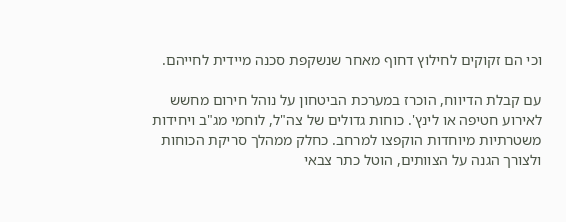וכי הם זקוקים לחילוץ דחוף מאחר שנשקפת סכנה מיידית לחייהם.

עם קבלת הדיווח, הוכרז במערכת הביטחון על נוהל חירום מחשש לאירוע חטיפה או לינץ'. כוחות גדולים של צה"ל, לוחמי מג"ב ויחידות משטרתיות מיוחדות הוקפצו למרחב. כחלק ממהלך סריקת הכוחות ולצורך הגנה על הצוותים, הוטל כתר צבאי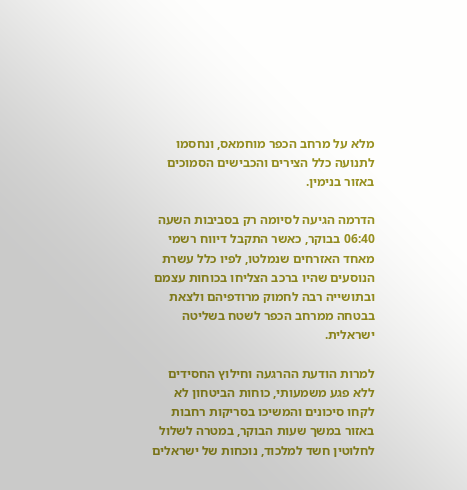מלא על מרחב הכפר מוחמאס, ונחסמו לתנועה כלל הצירים והכבישים הסמוכים באזור בנימין.

הדרמה הגיעה לסיומה רק בסביבות השעה 06:40 בבוקר, כאשר התקבל דיווח רשמי מאחד האזרחים שנמלטו, לפיו כלל עשרת הנוסעים שהיו ברכב הצליחו בכוחות עצמם ובתושייה רבה לחמוק מרודפיהם ולצאת בבטחה ממרחב הכפר לשטח בשליטה ישראלית.

למרות הודעת ההרגעה וחילוץ החסידים ללא פגע משמעותי, כוחות הביטחון לא לקחו סיכונים והמשיכו בסריקות רחבות באזור במשך שעות הבוקר, במטרה לשלול לחלוטין חשד למלכוד, נוכחות של ישראלים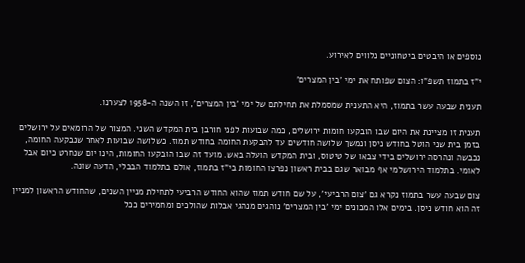נוספים או היבטים ביטחוניים נלווים לאירוע.

י"ז בתמוז תשפ"ו: הצום שפותח את ימי 'בין המצרים'

תענית שבעה עשר בתמוז, היא התענית שמסמלת את תחילתם של ימי 'בין המצרים', זו השנה ה-1958 לצערנו.

תענית זו מציינת את היום שבו הובקעו חומות ירושלים, כמה שבועות לפני חורבן בית המקדש השני. המצור של הרומאים על ירושלים בזמן בית שני הוטל בחודש ניסן ונמשך שלושה חודשים עד להבקעת החומה בחודש תמוז. כשלושה שבועות לאחר שנבקעה החומה, נכבשה ונהרסה ירושלים בידי צבאו של טיטוס, ובית המקדש הועלה באש. מועד זה שבו הובקעו החומות, הינו יום שנחרט כיום אבל לאומי. בתלמוד הירושלמי אף מבואר שגם בבית ראשון נפרצו החומות בי"ז בתמוז, אולם בתלמוד הבבלי, הדעה שונה.

צום שבעה עשר בתמוז נקרא גם 'צום הרביעי', על שם חודש תמוז שהוא החודש הרביעי לתחילת מניין השנים, שהחודש הראשון למניין זה הוא חודש ניסן. בימים אלו המכונים ימי 'בין המצרים' נוהגים מנהגי אבלות שהולכים ומחמירים ככל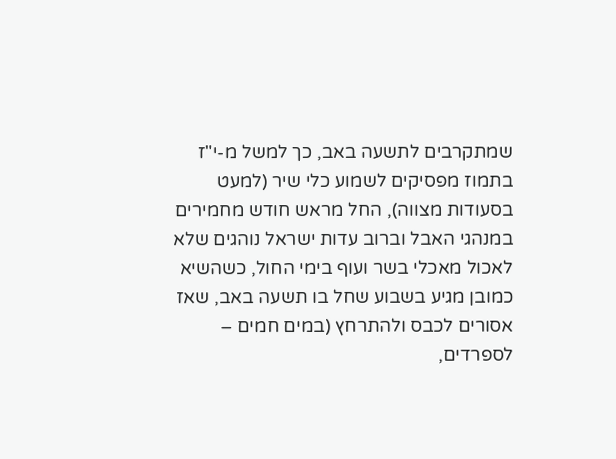שמתקרבים לתשעה באב, כך למשל מ-י"ז בתמוז מפסיקים לשמוע כלי שיר (למעט בסעודות מצווה), החל מראש חודש מחמירים במנהגי האבל וברוב עדות ישראל נוהגים שלא לאכול מאכלי בשר ועוף בימי החול, כשהשיא כמובן מגיע בשבוע שחל בו תשעה באב, שאז אסורים לכבס ולהתרחץ (במים חמים – לספרדים,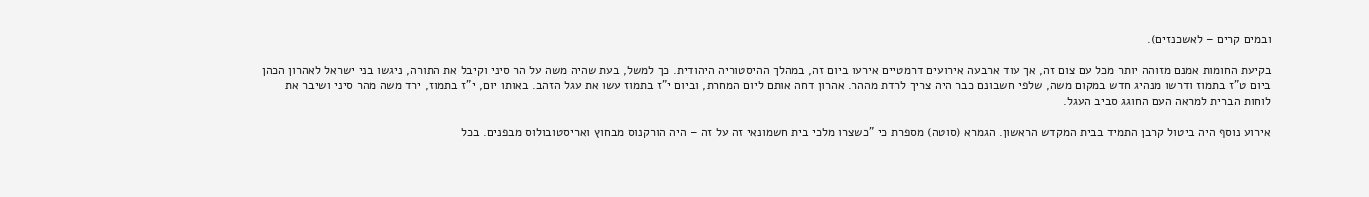ובמים קרים – לאשכנזים).

בקיעת החומות אמנם מזוהה יותר מכל עם צום זה, אך עוד ארבעה אירועים דרמטיים אירעו ביום זה, במהלך ההיסטוריה היהודית. כך למשל, בעת שהיה משה על הר סיני וקיבל את התורה, ניגשו בני ישראל לאהרון הכהן ביום ט"ז בתמוז ודרשו מנהיג חדש במקום משה, שלפי חשבונם כבר היה צריך לרדת מההר. אהרון דחה אותם ליום המחרת, וביום י"ז בתמוז עשו את עגל הזהב. באותו יום, י"ז בתמוז, ירד משה מהר סיני ושיבר את לוחות הברית למראה העם החוגג סביב העגל.

אירוע נוסף היה ביטול קרבן התמיד בבית המקדש הראשון. הגמרא (סוטה) מספרת כי "כשצרו מלכי בית חשמונאי זה על זה – היה הורקנוס מבחוץ ואריסטובולוס מבפנים. בכל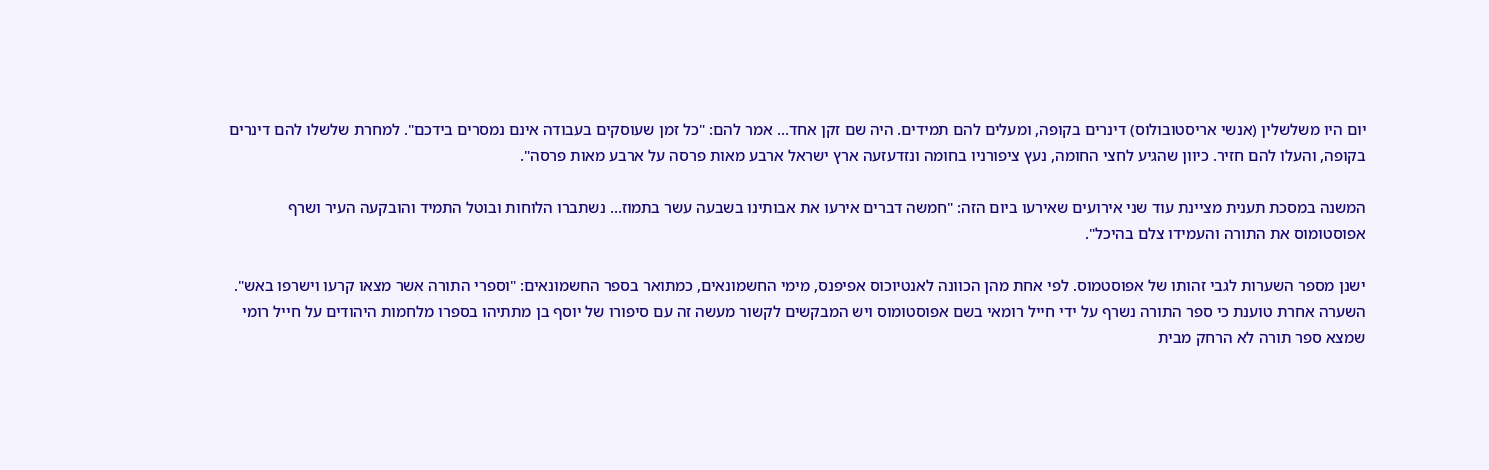יום היו משלשלין (אנשי אריסטובולוס) דינרים בקופה, ומעלים להם תמידים. היה שם זקן אחד… אמר להם: "כל זמן שעוסקים בעבודה אינם נמסרים בידכם". למחרת שלשלו להם דינרים בקופה, והעלו להם חזיר. כיוון שהגיע לחצי החומה, נעץ ציפורניו בחומה ונזדעזעה ארץ ישראל ארבע מאות פרסה על ארבע מאות פרסה".

המשנה במסכת תענית מציינת עוד שני אירועים שאירעו ביום הזה: "חמשה דברים אירעו את אבותינו בשבעה עשר בתמוז… נשתברו הלוחות ובוטל התמיד והובקעה העיר ושרף אפוסטומוס את התורה והעמידו צלם בהיכל".

ישנן מספר השערות לגבי זהותו של אפוסטמוס. לפי אחת מהן הכוונה לאנטיוכוס אפיפנס, מימי החשמונאים, כמתואר בספר החשמונאים: "וספרי התורה אשר מצאו קרעו וישרפו באש". השערה אחרת טוענת כי ספר התורה נשרף על ידי חייל רומאי בשם אפוסטומוס ויש המבקשים לקשור מעשה זה עם סיפורו של יוסף בן מתתיהו בספרו מלחמות היהודים על חייל רומי שמצא ספר תורה לא הרחק מבית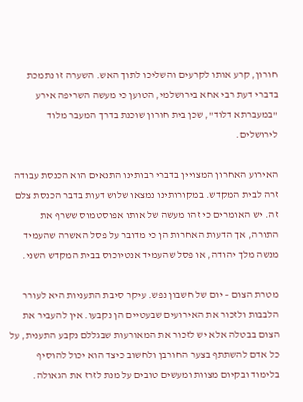חורון, קרע אותו לקרעים והשליכו לתוך האש. השערה זו נתמכת בדברי דעת רבי אחא בירושלמי, הטוען כי מעשה השריפה אירע "במעברתא דלוד", שכן בית חורון שוכנת בדרך המעבר מלוד לירושלים.

האירוע האחרון המצויין בדברי רבותינו התנאים הוא הכנסת עבודה זרה לבית המקדש. במקורותינו נמצאו שלוש דעות בדבר הכנסת צלם זה. יש האומרים כי זהו מעשה של אותו אפוסטמוס ששרף את התורה, אך הדעות האחרות הן כי מדובר על פסל האשרה שהעמיד מנשה מלך יהודה, או פסל שהעמיד אנטיוכוס בבית המקדש השני.

מטרת הצום – יום של חשבון נפש. עיקר סיבת התעניות היא לעורר הלבבות ולזכור את האירועים שבעטיים הן נקבעו. אין להעביר את הצום בבטלה אלא יש לזכור את המאורעות שבגללם נקבע התענית, על כל אדם להשתתף בצער החורבן ולחשוב כיצד הוא יכול להוסיף בלימוד ובקיום מצוות ומעשים טובים על מנת לזרז את הגאולה.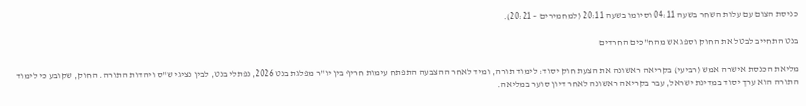כניסת הצום עם עלות השחר בשעה 04:11 וסיומו בשעה 20:11 (למחמירים – 20:21).

בנט התחייב לבטל את החוק וספג אש מהח"כים החרדים

מליאת הכנסת אישרה אמש (רביעי) בקריאה ראשונה את הצעת חוק יסוד: לימוד תורה, ומיד לאחר ההצבעה התפתח עימות חריף בין יו"ר מפלגת בנט 2026, נפתלי בנט, לבין נציגי ש"ס ויהדות התורה. החוק, שקובע כי לימוד התורה הוא ערך יסוד במדינת ישראל, עבר בקריאה ראשונה לאחר דיון סוער במליאה.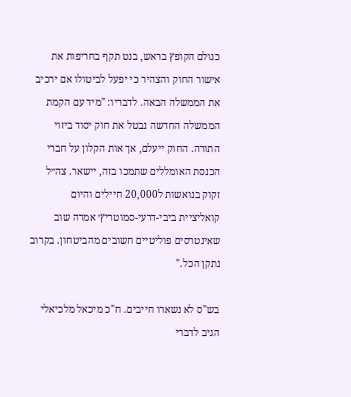כגולם הקופץ בראש, בנט תקף בחריפות את אישור החוק והצהיר כי יפעל לביטולו אם ירכיב את הממשלה הבאה. לדבריו: "מיד עם הקמת הממשלה החדשה נבטל את חוק יסוד ביזוי התורה. החוק ייעלם, אך אות הקלון על חברי הכנסת האומללים שתמכו בזה, יישאר. צה״ל זקוק בנואשות ל20,000 חיילים והיום קואליציית ביבי-דרעי-סמוטריץ׳ אמרה שוב שאינטרסים פוליטיים חשובים מהביטחון. בקרוב נתקן הכל."

בש"ס לא נשארו חייבים. ח"כ מיכאל מלכיאלי הגיב לדברי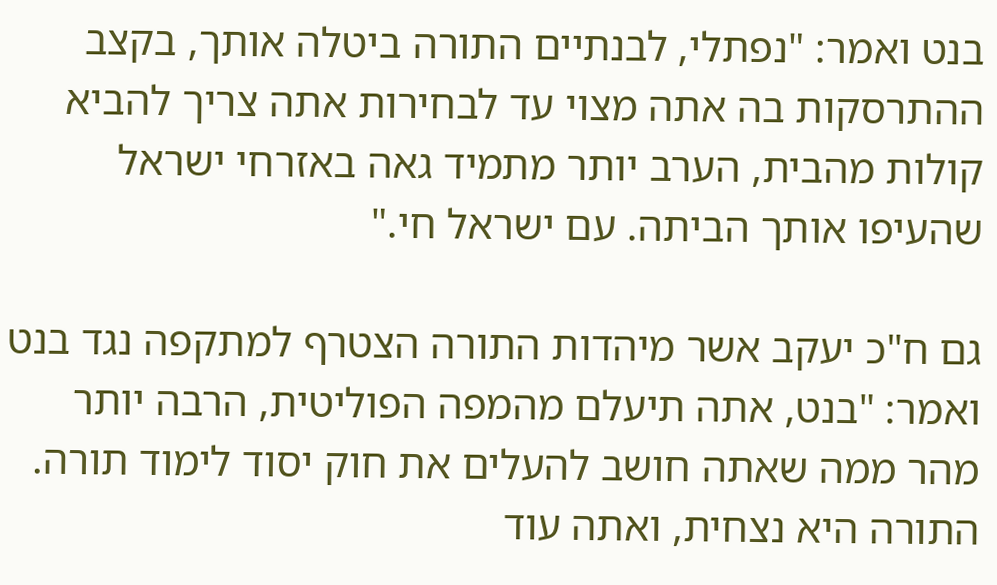בנט ואמר: "נפתלי, לבנתיים התורה ביטלה אותך, בקצב ההתרסקות בה אתה מצוי עד לבחירות אתה צריך להביא קולות מהבית, הערב יותר מתמיד גאה באזרחי ישראל שהעיפו אותך הביתה. עם ישראל חי."

גם ח"כ יעקב אשר מיהדות התורה הצטרף למתקפה נגד בנט ואמר: "בנט, אתה תיעלם מהמפה הפוליטית, הרבה יותר מהר ממה שאתה חושב להעלים את חוק יסוד לימוד תורה. התורה היא נצחית, ואתה עוד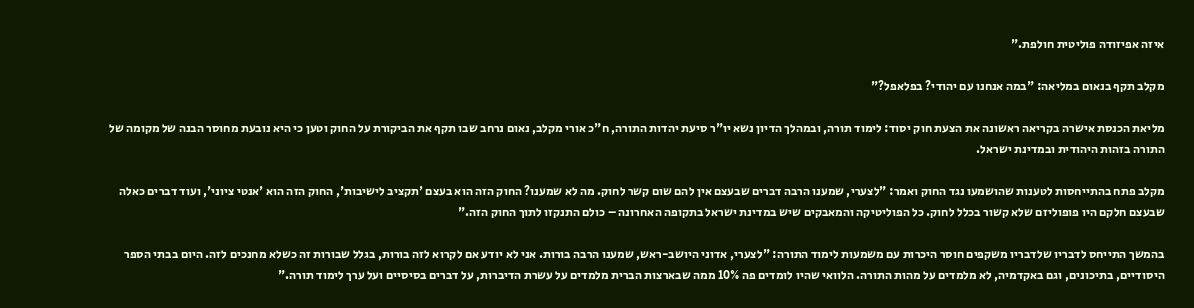איזה אפיזודה פוליטית חולפת."

מקלב תקף בנאום במליאה: "במה אנחנו עם יהודי? בפלאפל?"

מליאת הכנסת אישרה בקריאה ראשונה את הצעת חוק יסוד: לימוד תורה, ובמהלך הדיון נשא יו"ר סיעת יהדות התורה, ח"כ אורי מקלב, נאום נרחב שבו תקף את הביקורת על החוק וטען כי היא נובעת מחוסר הבנה של מקומה של התורה בזהות היהודית ובמדינת ישראל.

מקלב פתח בהתייחסות לטענות שהושמעו נגד החוק ואמר: "לצערי, שמענו הרבה דברים שבעצם אין להם שום קשר לחוק. מה לא שמענו? החוק הזה הוא בעצם 'תקציב לישיבות', החוק הזה הוא 'אנטי ציוני', ועוד דברים כאלה שבעצם חלקם היו פופוליזם שלא קשור בכלל לחוק. כל הפוליטיקה והמאבקים שיש במדינת ישראל בתקופה האחרונה – כולם התנקזו לתוך החוק הזה."

בהמשך התייחס לדבריו שלדבריו משקפים חוסר היכרות עם משמעות לימוד התורה: "לצערי, אדוני היושב-ראש, שמענו הרבה בורות. אני לא יודע אם לקרוא לזה בורות, בגלל שבורות זה כשלא מחנכים לזה. היום בבתי הספר היסודיים, בתיכונים, וגם באקדמיה, לא מלמדים על מהות התורה. הלוואי שהיו לומדים פה 10% ממה שבארצות הברית מלמדים על עשרת הדיברות, על דברים בסיסיים ועל ערך לימוד תורה."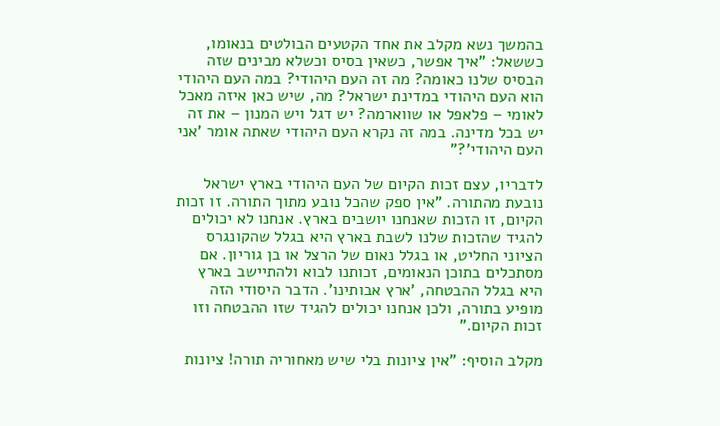בהמשך נשא מקלב את אחד הקטעים הבולטים בנאומו, כששאל: "איך אפשר, כשאין בסיס וכשלא מבינים שזה הבסיס שלנו כאומה? מה זה העם היהודי? במה העם היהודי הוא העם היהודי במדינת ישראל? מה, שיש כאן איזה מאכל לאומי – פלאפל או שווארמה? יש דגל ויש המנון – את זה יש בכל מדינה. במה זה נקרא העם היהודי שאתה אומר 'אני העם היהודי'?"

לדבריו, עצם זכות הקיום של העם היהודי בארץ ישראל נובעת מהתורה. "אין ספק שהכל נובע מתוך התורה. זו זכות הקיום, זו הזכות שאנחנו יושבים בארץ. אנחנו לא יכולים להגיד שהזכות שלנו לשבת בארץ היא בגלל שהקונגרס הציוני החליט, או בגלל נאום של הרצל או בן גוריון. אם מסתכלים בתוכן הנאומים, זכותנו לבוא ולהתיישב בארץ היא בגלל ההבטחה, 'ארץ אבותינו'. הדבר היסודי הזה מופיע בתורה, ולכן אנחנו יכולים להגיד שזו ההבטחה וזו זכות הקיום."

מקלב הוסיף: "אין ציונות בלי שיש מאחוריה תורה! ציונות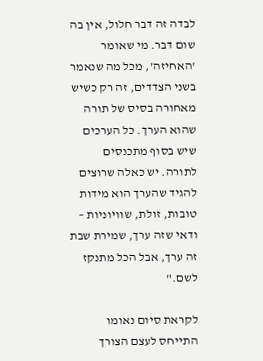לבדה זה דבר חלול, אין בה שום דבר. מי שאומר 'האחיזה', מכל מה שנאמר בשני הצדדים, זה רק כשיש מאחורה בסיס של תורה שהוא הערך. כל הערכים שיש בסוף מתכנסים לתורה. יש כאלה שרוצים להגיד שהערך הוא מידות טובות, זולת, שוויוניות – ודאי שזה ערך, שמירת שבת זה ערך, אבל הכל מתנקז לשם."

לקראת סיום נאומו התייחס לעצם הצורך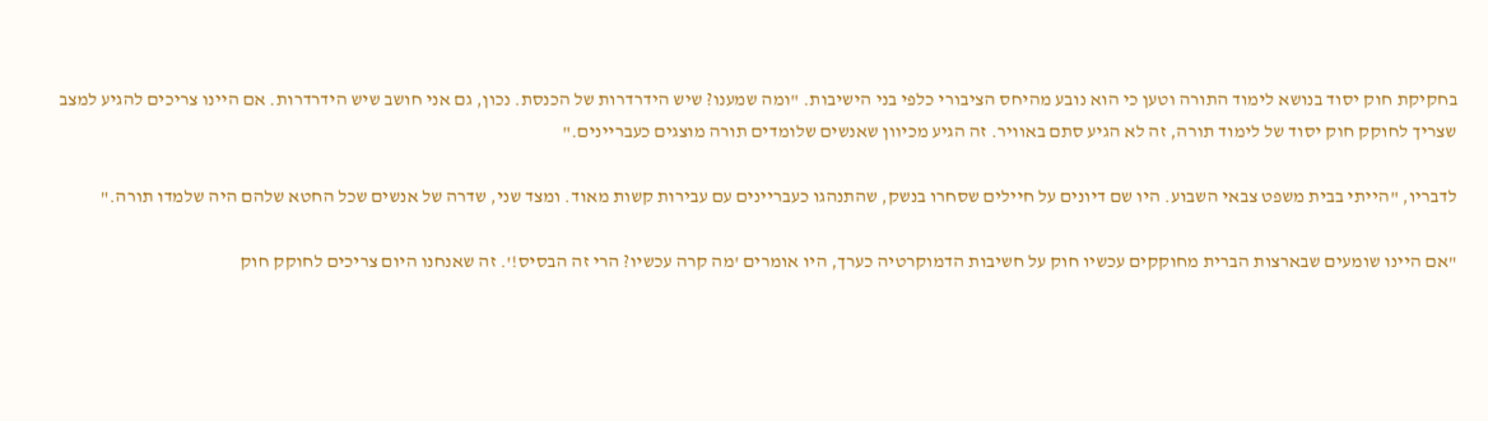בחקיקת חוק יסוד בנושא לימוד התורה וטען כי הוא נובע מהיחס הציבורי כלפי בני הישיבות. "ומה שמענו? שיש הידרדרות של הכנסת. נכון, גם אני חושב שיש הידרדרות. אם היינו צריכים להגיע למצב שצריך לחוקק חוק יסוד של לימוד תורה, זה לא הגיע סתם באוויר. זה הגיע מכיוון שאנשים שלומדים תורה מוצגים כעבריינים."

לדבריו, "הייתי בבית משפט צבאי השבוע. היו שם דיונים על חיילים שסחרו בנשק, שהתנהגו כעבריינים עם עבירות קשות מאוד. ומצד שני, שדרה של אנשים שכל החטא שלהם היה שלמדו תורה."

"אם היינו שומעים שבארצות הברית מחוקקים עכשיו חוק על חשיבות הדמוקרטיה כערך, היו אומרים 'מה קרה עכשיו? הרי זה הבסיס!'. זה שאנחנו היום צריכים לחוקק חוק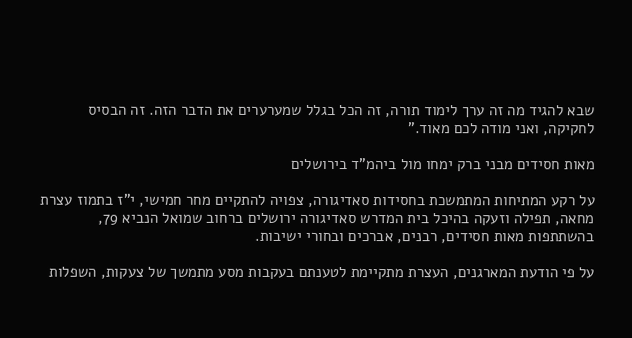שבא להגיד מה זה ערך לימוד תורה, זה הכל בגלל שמערערים את הדבר הזה. זה הבסיס לחקיקה, ואני מודה לכם מאוד."

מאות חסידים מבני ברק ימחו מול ביהמ"ד בירושלים

על רקע המתיחות המתמשכת בחסידות סאדיגורה, צפויה להתקיים מחר חמישי, י"ז בתמוז עצרת מחאה, תפילה וזעקה בהיכל בית המדרש סאדיגורה ירושלים ברחוב שמואל הנביא 79, בהשתתפות מאות חסידים, רבנים, אברכים ובחורי ישיבות.

על פי הודעת המארגנים, העצרת מתקיימת לטענתם בעקבות מסע מתמשך של צעקות, השפלות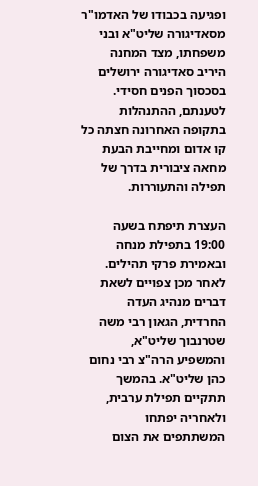ופגיעה בכבודו של האדמו"ר מסאדיגורה שליט"א ובני משפחתו, מצד המחנה היריב סאדיגורה ירושלים בסכסוך הפנים חסידי. לטענתם, ההתנהלות בתקופה האחרונה חצתה כל קו אדום ומחייבת הבעת מחאה ציבורית בדרך של תפילה והתעוררות.

העצרת תיפתח בשעה 19:00 בתפילת מנחה ובאמירת פרקי תהילים. לאחר מכן צפויים לשאת דברים מנהיג העדה החרדית, הגאון רבי משה שטרנבוך שליט"א, והמשפיע הרה"צ רבי נחום כהן שליט"א. בהמשך תתקיים תפילת ערבית, ולאחריה יפתחו המשתתפים את הצום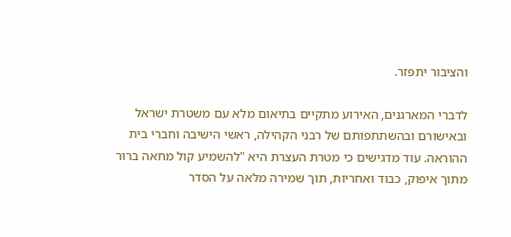והציבור יתפזר.

לדברי המארגנים, האירוע מתקיים בתיאום מלא עם משטרת ישראל ובאישורם ובהשתתפותם של רבני הקהילה, ראשי הישיבה וחברי בית ההוראה. עוד מדגישים כי מטרת העצרת היא "להשמיע קול מחאה ברור מתוך איפוק, כבוד ואחריות, תוך שמירה מלאה על הסדר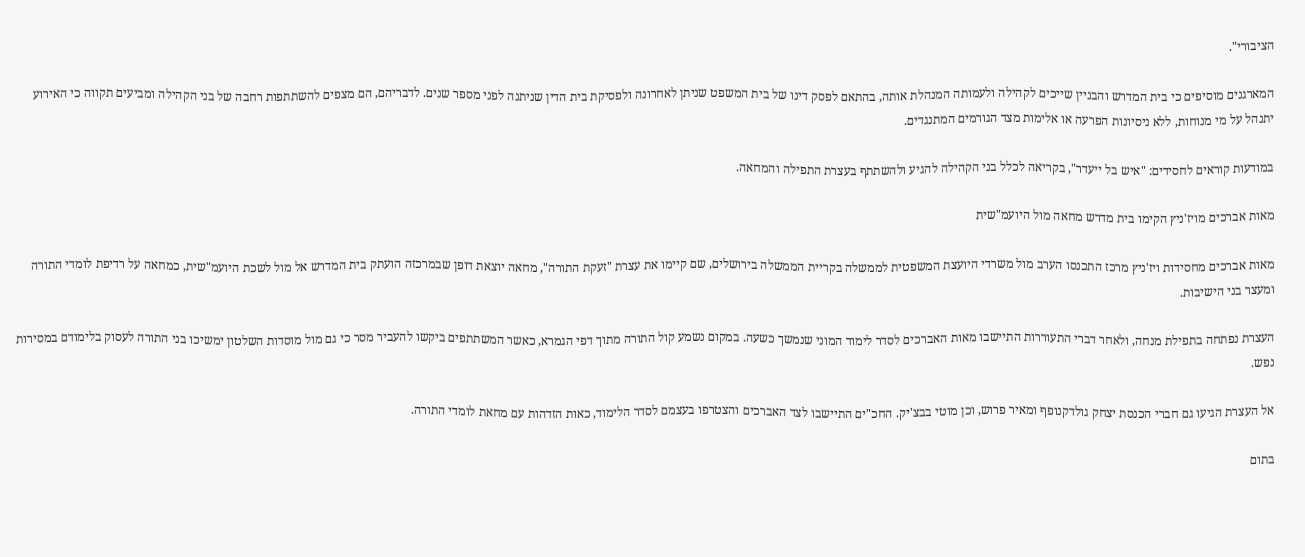הציבורי".

המארגנים מוסיפים כי בית המדרש והבניין שייכים לקהילה ולעמותה המנהלת אותה, בהתאם לפסק דינו של בית המשפט שניתן לאחרונה ולפסיקת בית הדין שניתנה לפני מספר שנים. לדבריהם, הם מצפים להשתתפות רחבה של בני הקהילה ומביעים תקווה כי האירוע יתנהל על מי מנוחות, ללא ניסיונות הפרעה או אלימות מצד הגורמים המתנגדים.

במודעות קוראים לחסידים: "איש בל ייעדר", בקריאה לכלל בני הקהילה להגיע ולהשתתף בעצרת התפילה והמחאה.

מאות אברכים מויז'ניץ הקימו בית מדרש מחאה מול היועמ"שית

מאות אברכים מחסידות ויז'ניץ מרכז התכנסו הערב מול משרדי היועצת המשפטית לממשלה בקריית הממשלה בירושלים, שם קיימו את עצרת "זעקת התורה", מחאה יוצאת דופן שבמרכזה הועתק בית המדרש אל מול לשכת היועמ"שית, כמחאה על רדיפת לומדי התורה ומעצר בני הישיבות.

העצרת נפתחה בתפילת מנחה, ולאחר דברי התעוררות התיישבו מאות האברכים לסדר לימוד המוני שנמשך כשעה. במקום נשמע קול התורה מתוך דפי הגמרא, כאשר המשתתפים ביקשו להעביר מסר כי גם מול מוסדות השלטון ימשיכו בני התורה לעסוק בלימודם במסירות נפש.

אל העצרת הגיעו גם חברי הכנסת יצחק גולדקנופף ומאיר פרוש, וכן מוטי בבצ'יק. החכ"ים התיישבו לצד האברכים והצטרפו בעצמם לסדר הלימוד, כאות הזדהות עם מחאת לומדי התורה.

בתום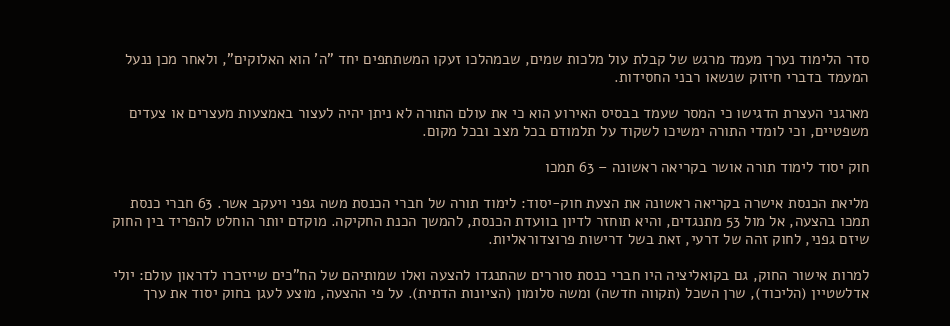סדר הלימוד נערך מעמד מרגש של קבלת עול מלכות שמים, שבמהלכו זעקו המשתתפים יחד "ה' הוא האלוקים", ולאחר מכן ננעל המעמד בדברי חיזוק שנשאו רבני החסידות.

מארגני העצרת הדגישו כי המסר שעמד בבסיס האירוע הוא כי את עולם התורה לא ניתן יהיה לעצור באמצעות מעצרים או צעדים משפטיים, וכי לומדי התורה ימשיכו לשקוד על תלמודם בכל מצב ובכל מקום.

חוק יסוד לימוד תורה אושר בקריאה ראשונה – 63 תמכו

מליאת הכנסת אישרה בקריאה ראשונה את הצעת חוק-יסוד: לימוד תורה של חברי הכנסת משה גפני ויעקב אשר. 63 חברי כנסת תמכו בהצעה, אל מול 53 מתנגדים, והיא תוחזר לדיון בוועדת הכנסת, להמשך הכנת החקיקה. מוקדם יותר הוחלט להפריד בין החוק שיזם גפני, לחוק זהה של דרעי, זאת בשל דרישות פרוצדוראליות.

למרות אישור החוק, גם בקואליציה היו חברי כנסת סוררים שהתנגדו להצעה ואלו שמותיהם של הח"כים שייזכרו לדראון עולם: יולי אדלשטיין (הליכוד), שרן השכל (תקווה חדשה) ומשה סלומון (הציונות הדתית). על פי ההצעה, מוצע לעגן בחוק יסוד את ערך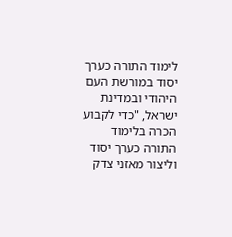לימוד התורה כערך יסוד במורשת העם היהודי ובמדינת ישראל, "כדי לקבוע הכרה בלימוד התורה כערך יסוד וליצור מאזני צדק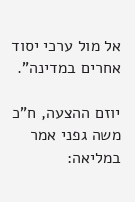אל מול ערכי יסוד אחרים במדינה".

יוזם ההצעה, ח"כ משה גפני אמר במליאה: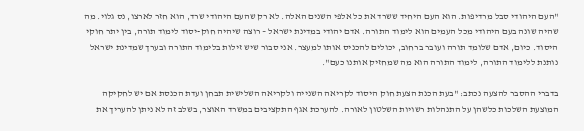"העם היהודי סבל מרדיפות. הוא העם היחיד ששרד את כל אלפי השנים האלה. לא רק שהעם היהודי שרד, הוא חזר לארצו, נס גלוי. מה שהיה שונה בעם היהודי מכל העמים הוא לימוד התורה. אדם יהודי במדינת ישראל – רוצה שיהיה חוק-יסוד לימוד תורה, בין יתר חוקי היסוד. כיום, אדם שלומד תורה ועובר ברחוב, יכולים להכניס אותו למעצר. אני סבור שיש זילות בלימוד התורה ובערך שמדינת ישראל נותנת ללימוד התורה, לימוד התורה הוא מה שמחזיק אותנו כעם".

בדברי ההסבר להצעה נכתב: "בעת הכנת הצעת חוק היסוד לקריאה השנייה ולקריאה השלישית תבחן ועדת הכנסת אם יש לחקיקה המוצעת השלכות כלשהן על התנהלות רשויות השלטון לאורה. להערכת אגף התקציבים במשרד האוצר, בשלב זה לא ניתן להעריך את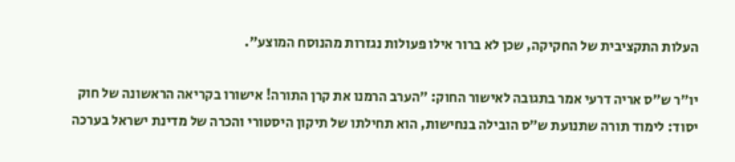העלות התקציבית של החקיקה, שכן לא ברור אילו פעולות נגזרות מהנוסח המוצע".

יו״ר ש״ס אריה דרעי אמר בתגובה לאישור החוק: ״הערב הרמנו את קרן התורה! אישורו בקריאה הראשונה של חוק יסוד: לימוד תורה שתנועת ש״ס הובילה בנחישות, הוא תחילתו של תיקון היסטורי והכרה של מדינת ישראל בערכה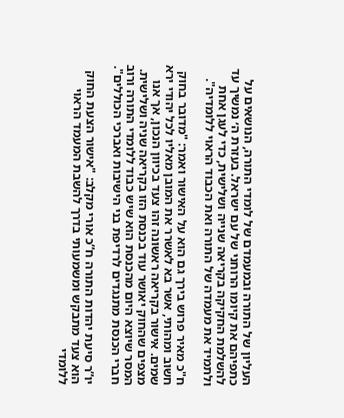העליון של התורה ובמעמדם של לומדי התורה, הנושאים על כתפיהם את קיומו הרוחני של עם ישראל. בעזרת ה׳ נמשיך עד להשלמת החקיקה בקריאה שנייה ושלישית, כדי לעגן אחת ולתמיד את מעמדה של התורה ואת הכבוד הראוי ללומדיה".

ח"כ מאיר פרוש בירך גם הוא על האישור ואמר: "מדובר בחוק חשוב ומהותי, אשר בא לאשרר את המובן מאליו לכל יהודי ירא שמים. אישור בקריאה ראשונה זהו צעד בכיוון הנכון, אך אנו מצפים שהחוק יאושר עוד בכנסת הזו בקריאה שניה ושלישית. המסר שיוצא היום מהכנסת הוא שיש כבוד ללומדי התורה ורוב חברי הכנסת מתנגדים לרדיפת בני הישיבות ואברכי הכוללים".

יו”ר סיעת יהדות התורה ח”כ אורי מקלב: "אישור הצעת החוק הוא צעד מתבקש ומשמעותי בדרך להשבת המעמד הראוי ללומדי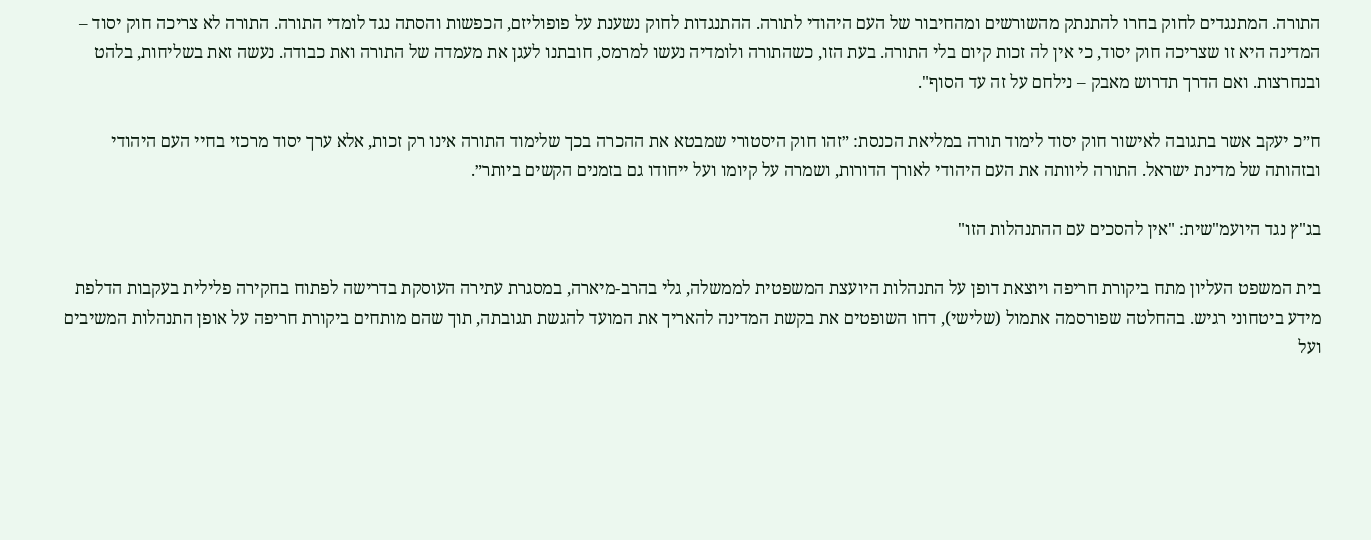התורה. המתנגדים לחוק בחרו להתנתק מהשורשים ומהחיבור של העם היהודי לתורה. ההתנגדות לחוק נשענת על פופוליזם, הכפשות והסתה נגד לומדי התורה. התורה לא צריכה חוק יסוד – המדינה היא זו שצריכה חוק יסוד, כי אין לה זכות קיום בלי התורה. בעת הזו, כשהתורה ולומדיה נעשו למרמס, חובתנו לעגן את מעמדה של התורה ואת כבודה. נעשה זאת בשליחות, בלהט ובנחרצות. ואם הדרך תדרוש מאבק – נילחם על זה עד הסוף".

ח״כ יעקב אשר בתגובה לאישור חוק יסוד לימוד תורה במליאת הכנסת: ״זהו חוק היסטורי שמבטא את ההכרה בכך שלימוד התורה אינו רק זכות, אלא ערך יסוד מרכזי בחיי העם היהודי ובזהותה של מדינת ישראל. התורה ליוותה את העם היהודי לאורך הדורות, ושמרה על קיומו ועל ייחודו גם בזמנים הקשים ביותר״.

בג"ץ נגד היועמ"שית: "אין להסכים עם ההתנהלות הזו"

בית המשפט העליון מתח ביקורת חריפה ויוצאת דופן על התנהלות היועצת המשפטית לממשלה, גלי בהרב-מיארה, במסגרת עתירה העוסקת בדרישה לפתוח בחקירה פלילית בעקבות הדלפת מידע ביטחוני רגיש. בהחלטה שפורסמה אתמול (שלישי), דחו השופטים את בקשת המדינה להאריך את המועד להגשת תגובתה, תוך שהם מותחים ביקורת חריפה על אופן התנהלות המשיבים ועל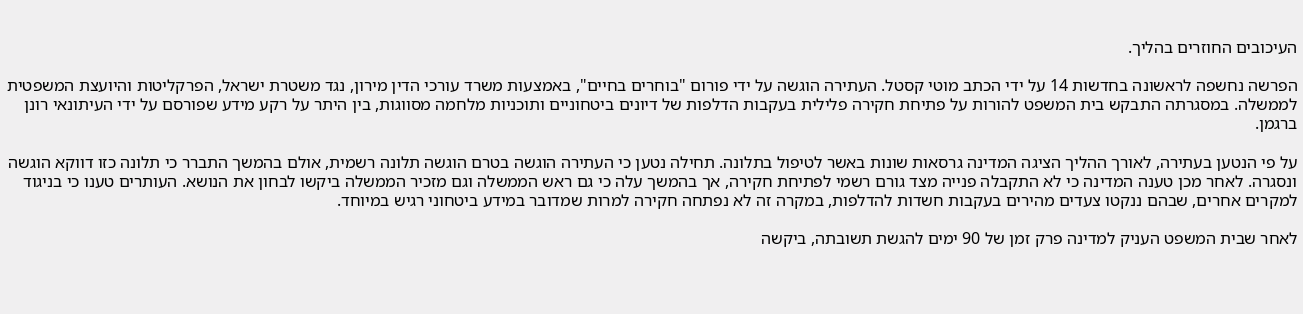העיכובים החוזרים בהליך.

הפרשה נחשפה לראשונה בחדשות 14 על ידי הכתב מוטי קסטל. העתירה הוגשה על ידי פורום "בוחרים בחיים", באמצעות משרד עורכי הדין מירון, נגד משטרת ישראל, הפרקליטות והיועצת המשפטית לממשלה. במסגרתה התבקש בית המשפט להורות על פתיחת חקירה פלילית בעקבות הדלפות של דיונים ביטחוניים ותוכניות מלחמה מסווגות, בין היתר על רקע מידע שפורסם על ידי העיתונאי רונן ברגמן.

על פי הנטען בעתירה, לאורך ההליך הציגה המדינה גרסאות שונות באשר לטיפול בתלונה. תחילה נטען כי העתירה הוגשה בטרם הוגשה תלונה רשמית, אולם בהמשך התברר כי תלונה כזו דווקא הוגשה ונסגרה. לאחר מכן טענה המדינה כי לא התקבלה פנייה מצד גורם רשמי לפתיחת חקירה, אך בהמשך עלה כי גם ראש הממשלה וגם מזכיר הממשלה ביקשו לבחון את הנושא. העותרים טענו כי בניגוד למקרים אחרים, שבהם ננקטו צעדים מהירים בעקבות חשדות להדלפות, במקרה זה לא נפתחה חקירה למרות שמדובר במידע ביטחוני רגיש במיוחד.

לאחר שבית המשפט העניק למדינה פרק זמן של 90 ימים להגשת תשובתה, ביקשה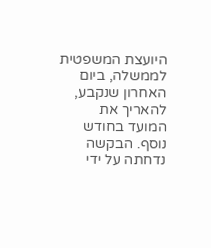היועצת המשפטית לממשלה, ביום האחרון שנקבע, להאריך את המועד בחודש נוסף. הבקשה נדחתה על ידי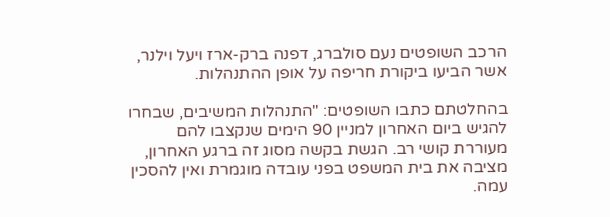הרכב השופטים נעם סולברג, דפנה ברק-ארז ויעל וילנר, אשר הביעו ביקורת חריפה על אופן ההתנהלות.

בהחלטתם כתבו השופטים: "התנהלות המשיבים, שבחרו להגיש ביום האחרון למניין 90 הימים שנקצבו להם מעוררת קושי רב. הגשת בקשה מסוג זה ברגע האחרון, מציבה את בית המשפט בפני עובדה מוגמרת ואין להסכין עמה.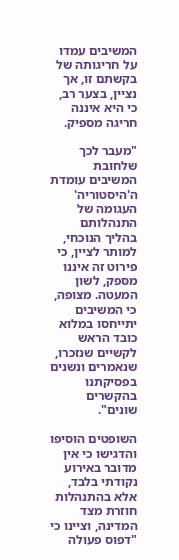המשיבים עמדו על חריגותה של בקשתם זו, אך נציין, בצער רב, כי היא איננה חריגה מספיק.

"מעבר לכך שלחובת המשיבים עומדת ה'היסטוריה' העגומה של התנהלותם בהליך הנוכחי, למותר לציין, כי פירוט זה איננו מסּפק, לשון המעטה. מצופה, כי המשיבים יתייחסו במלוא כובד הראש לקשיים שנזכרו, שנאמרים ונשנים בפסיקתנו בהקשרים שונים".

השופטים הוסיפו והדגישו כי אין מדובר באירוע נקודתי בלבד, אלא בהתנהלות חוזרת מצד המדינה, וציינו כי "דפוס פעולה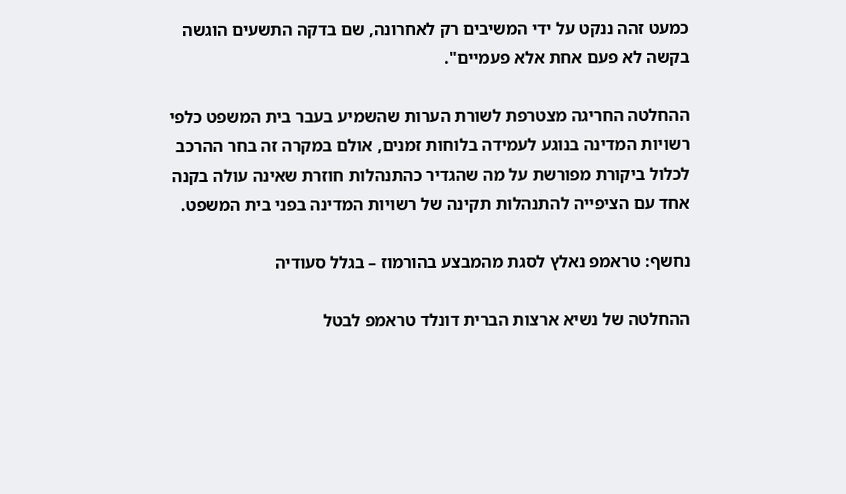כמעט זהה ננקט על ידי המשיבים רק לאחרונה, שם בדקה התשעים הוגשה בקשה לא פעם אחת אלא פעמיים".

ההחלטה החריגה מצטרפת לשורת הערות שהשמיע בעבר בית המשפט כלפי רשויות המדינה בנוגע לעמידה בלוחות זמנים, אולם במקרה זה בחר ההרכב לכלול ביקורת מפורשת על מה שהגדיר כהתנהלות חוזרת שאינה עולה בקנה אחד עם הציפייה להתנהלות תקינה של רשויות המדינה בפני בית המשפט.

נחשף: טראמפ נאלץ לסגת מהמבצע בהורמוז – בגלל סעודיה

ההחלטה של נשיא ארצות הברית דונלד טראמפ לבטל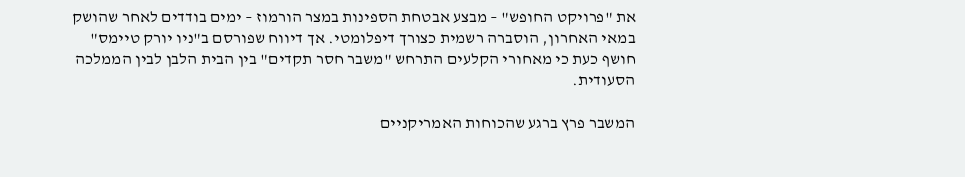את "פרויקט החופש" – מבצע אבטחת הספינות במצר הורמוז – ימים בודדים לאחר שהושק במאי האחרון, הוסברה רשמית כצורך דיפלומטי. אך דיווח שפורסם ב"ניו יורק טיימס" חושף כעת כי מאחורי הקלעים התרחש "משבר חסר תקדים" בין הבית הלבן לבין הממלכה הסעודית.

המשבר פרץ ברגע שהכוחות האמריקניים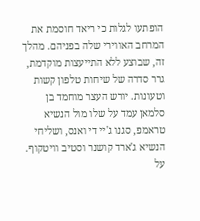הופתעו לגלות כי ריאד חוסמת את המרחב האווירי שלה בפניהם. מהלך זה, שבוצע ללא התייעצות מוקדמת, גרר סדרה של שיחות טלפון קשות וטעונות. יורש העצר מוחמד בן סלמאן עמד על שלו מול הנשיא טראמפ, סגנו ג'יי די ואנס, ושליחי הנשיא ג'ארד קושנר וסטיב וויטקוף. על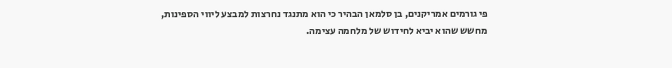פי גורמים אמריקנים, בן סלמאן הבהיר כי הוא מתנגד נחרצות למבצע ליווי הספינות, מחשש שהוא יביא לחידוש של מלחמה עצימה.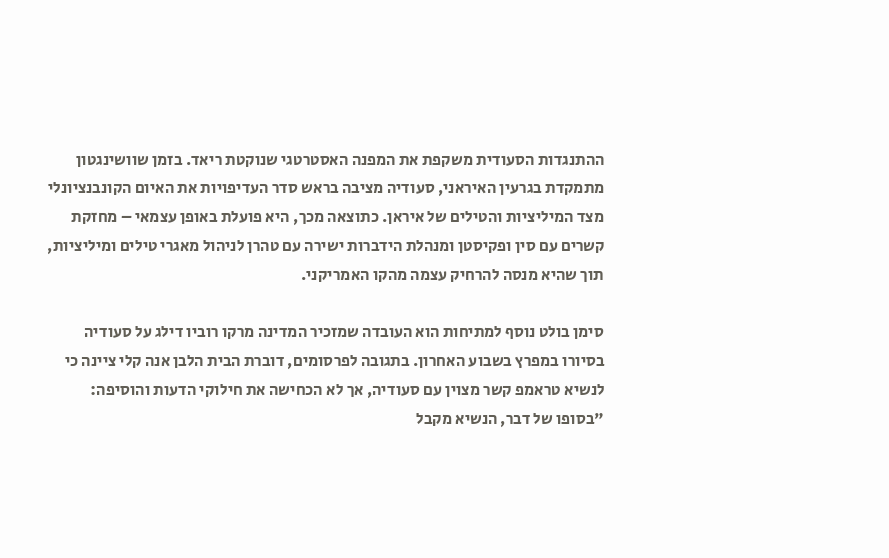ההתנגדות הסעודית משקפת את המפנה האסטרטגי שנוקטת ריאד. בזמן שוושינגטון מתמקדת בגרעין האיראני, סעודיה מציבה בראש סדר העדיפויות את האיום הקונבנציונלי מצד המיליציות והטילים של איראן. כתוצאה מכך, היא פועלת באופן עצמאי – מחזקת קשרים עם סין ופקיסטן ומנהלת הידברות ישירה עם טהרן לניהול מאגרי טילים ומיליציות, תוך שהיא מנסה להרחיק עצמה מהקו האמריקני.

סימן בולט נוסף למתיחות הוא העובדה שמזכיר המדינה מרקו רוביו דילג על סעודיה בסיורו במפרץ בשבוע האחרון. בתגובה לפרסומים, דוברת הבית הלבן אנה קלי ציינה כי לנשיא טראמפ קשר מצוין עם סעודיה, אך לא הכחישה את חילוקי הדעות והוסיפה: "בסופו של דבר, הנשיא מקבל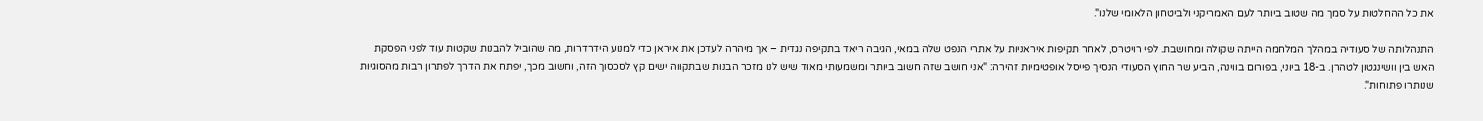את כל ההחלטות על סמך מה שטוב ביותר לעם האמריקני ולביטחון הלאומי שלנו".

התנהלותה של סעודיה במהלך המלחמה הייתה שקולה ומחושבת. לפי רויטרס, לאחר תקיפות איראניות על אתרי הנפט שלה במאי, הגיבה ריאד בתקיפה נגדית – אך מיהרה לעדכן את איראן כדי למנוע הידרדרות, מה שהוביל להבנות שקטות עוד לפני הפסקת האש בין וושינגטון לטהרן. ב-18 ביוני, בפורום בווינה, הביע שר החוץ הסעודי הנסיך פייסל אופטימיות זהירה: "אני חושב שזה חשוב ביותר ומשמעותי מאוד שיש לנו מזכר הבנות שבתקווה ישים קץ לסכסוך הזה, וחשוב מכך, יפתח את הדרך לפתרון רבות מהסוגיות שנותרו פתוחות".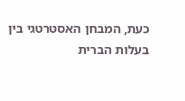כעת, המבחן האסטרטגי בין בעלות הברית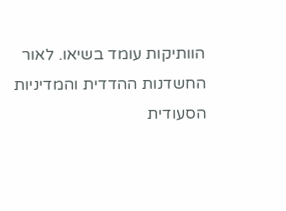הוותיקות עומד בשיאו. לאור החשדנות ההדדית והמדיניות הסעודית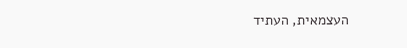העצמאית, העתיד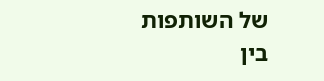של השותפות בין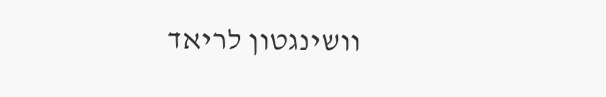וושינגטון לריאד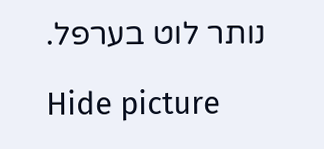נותר לוט בערפל.

Hide picture